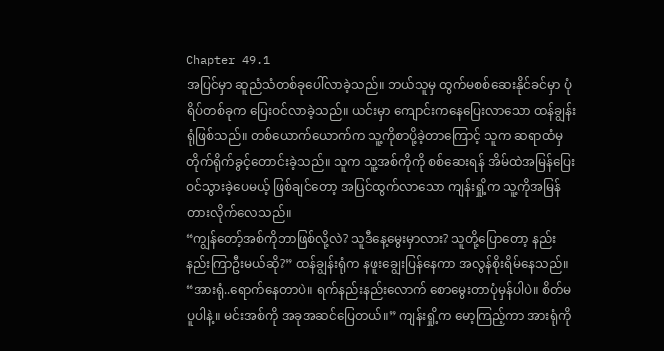Chapter 49.1
အပြင်မှာ ဆူညံသံတစ်ခုပေါ်လာခဲ့သည်။ ဘယ်သူမှ ထွက်မစစ်ဆေးနိုင်ခင်မှာ ပုံရိပ်တစ်ခုက ပြေးဝင်လာခဲ့သည်။ ယင်းမှာ ကျောင်းကနေပြေးလာသော ထန်ချွန်းရုံဖြစ်သည်။ တစ်ယောက်ယောက်က သူ့ကိုစာပို့ခဲ့တာကြောင့် သူက ဆရာထံမှ တိုက်ရိုက်ခွင့်တောင်းခဲ့သည်။ သူက သူ့အစ်ကိုကို စစ်ဆေးရန် အိမ်ထဲအမြန်ပြေးဝင်သွားခဲ့ပေမယ့် ဖြစ်ချင်တော့ အပြင်ထွက်လာသော ကျန်းရှို့က သူ့ကိုအမြန်တားလိုက်လေသည်။
“ကျွန်တော့်အစ်ကိုဘာဖြစ်လို့လဲ? သူဒီနေ့မွေးမှာလား? သူတို့ပြောတော့ နည်းနည်းကြာဦးမယ်ဆို?” ထန်ချွန်းရုံက နဖူးချွေးပြန်နေကာ အလွန်စိုးရိမ်နေသည်။
“အားရုံ..ရောက်နေတာပဲ။ ရက်နည်းနည်းလောက် စောမွေးတာပုံမှန်ပါပဲ။ စိတ်မပူပါနဲ့။ မင်းအစ်ကို အခုအဆင်ပြေတယ်။” ကျန်းရှို့က မော့ကြည့်ကာ အားရုံကို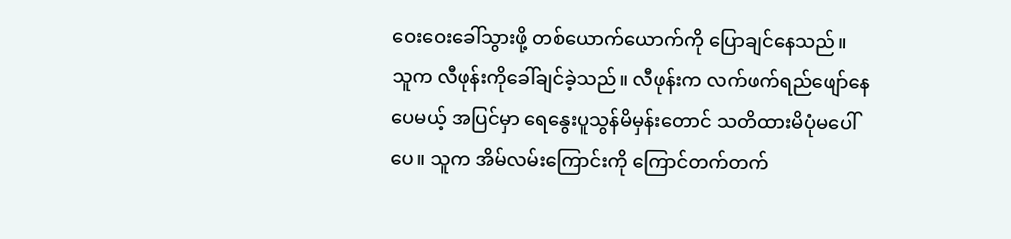ဝေးဝေးခေါ်သွားဖို့ တစ်ယောက်ယောက်ကို ပြောချင်နေသည်။
သူက လီဖုန်းကိုခေါ်ချင်ခဲ့သည်။ လီဖုန်းက လက်ဖက်ရည်ဖျော်နေပေမယ့် အပြင်မှာ ရေနွေးပူသွန်မိမှန်းတောင် သတိထားမိပုံမပေါ်ပေ။ သူက အိမ်လမ်းကြောင်းကို ကြောင်တက်တက်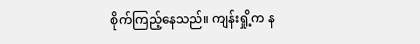စိုက်ကြည့်နေသည်။ ကျန်းရှို့က န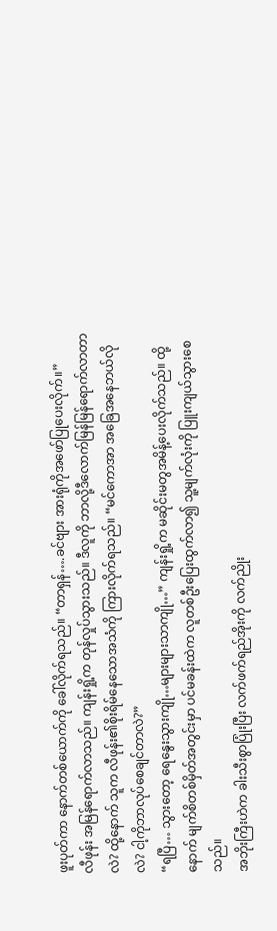ဖူးပုတ်ကာ နောက်တစ်ယောက်ကို ခေါ်လိုက်ရသည်။ “တာရှန်….ခင်ဗျား အားရုံကိုအဖော်ပြုပေးလိုက်။”
လီဖုန်း အမြန်ရောက်လာသည်။ ကျန်းရှို့က တုန်လှုပ်သွားသည်။ ဒီလူကို ဘာလို့ဒီလောက်မြန်မြန်ရောက်လာတာလဲ? ထို့နောက် သူက လီဖုန်း၏စိုးရိမ်နေသောအသံကို ကြားလိုက်ရသည်။ “မင်ကောအာ အခြေအနေဘယ်လိုလဲ? ငါ့ကိုဘာလုပ်စေချင်တာလဲ?”
“ရပြီ… သွားတော့ ရေနွေးသွားကျို…များများသာကျို…” ကျန်းရှို့က မဆိုင်းမတွအမိန့်ပေးလိုက်သည်။ ထို့နောက် မျက်စိတစ်မှိတ်အတွင်းမှာ ပင်မခန်းထဲက လူတစ်ဦးပြေးထွက်လာ၍ သူ့မျက်လုံးကို ပြူးကျယ်သွားစေသည်။
အဘိုးကြီးဟဲက ခါးသီးစွာပြုံးပြီး လက်ဖက်ရည်အိုးကို လက်ညိုး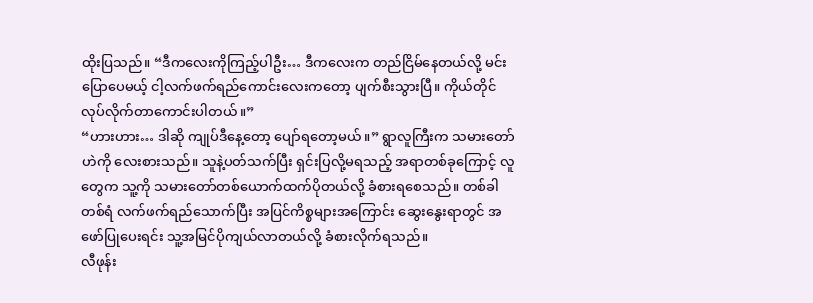ထိုးပြသည်။ “ဒီကလေးကိုကြည့်ပါဦး… ဒီကလေးက တည်ငြိမ်နေတယ်လို့ မင်းပြောပေမယ့် ငါ့လက်ဖက်ရည်ကောင်းလေးကတော့ ပျက်စီးသွားပြီ။ ကိုယ်တိုင်လုပ်လိုက်တာကောင်းပါတယ်။”
“ဟားဟား… ဒါဆို ကျုပ်ဒီနေ့တော့ ပျော်ရတော့မယ်။” ရွာလူကြီးက သမားတော်ဟဲကို လေးစားသည်။ သူနဲ့ပတ်သက်ပြီး ရှင်းပြလို့မရသည့် အရာတစ်ခုကြောင့် လူတွေက သူ့ကို သမားတော်တစ်ယောက်ထက်ပိုတယ်လို့ ခံစားရစေသည်။ တစ်ခါတစ်ရံ လက်ဖက်ရည်သောက်ပြီး အပြင်ကိစ္စများအကြောင်း ဆွေးနွေးရာတွင် အဖော်ပြုပေးရင်း သူ့အမြင်ပိုကျယ်လာတယ်လို့ ခံစားလိုက်ရသည်။
လီဖုန်း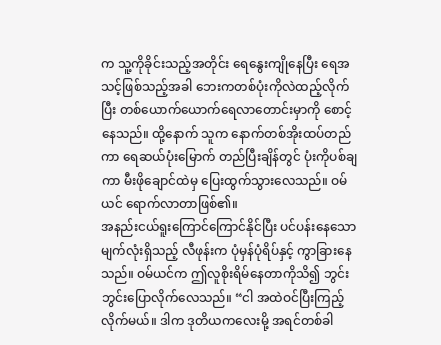က သူ့ကိုခိုင်းသည့်အတိုင်း ရေနွေးကျိုနေပြီး ရေအသင့်ဖြစ်သည့်အခါ ဘေးကတစ်ပုံးကိုလဲထည့်လိုက်ပြီး တစ်ယောက်ယောက်ရေလာတောင်းမှာကို စောင့်နေသည်။ ထို့နောက် သူက နောက်တစ်အိုးထပ်တည်ကာ ရေဆယ်ပုံးမြောက် တည်ပြီးချိန်တွင် ပုံးကိုပစ်ချကာ မီးဖိုချောင်ထဲမှ ပြေးထွက်သွားလေသည်။ ဝမ်ယင် ရောက်လာတာဖြစ်၏။
အနည်းငယ်ရူးကြောင်ကြောင်နိုင်ပြီး ပင်ပန်းနေသော မျက်လုံးရှိသည့် လီဖုန်းက ပုံမှန်ပုံရိပ်နှင့် ကွာခြားနေသည်။ ဝမ်ယင်က ဤလူစိုးရိမ်နေတာကိုသိ၍ ဘွင်းဘွင်းပြောလိုက်လေသည်။ “ငါ အထဲဝင်ပြီးကြည့်လိုက်မယ်။ ဒါက ဒုတိယကလေးမို့ အရင်တစ်ခါ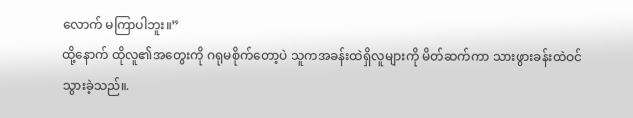လောက် မကြာပါဘူး။”
ထို့နောက် ထိုလူ၏အတွေးကို ဂရုမစိုက်တော့ပဲ သူကအခန်းထဲရှိလူများကို မိတ်ဆက်ကာ သားဖွားခန်းထဲဝင်သွားခဲ့သည်။.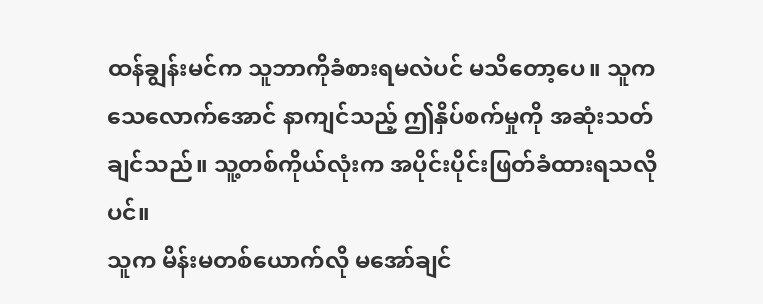ထန်ချွန်းမင်က သူဘာကိုခံစားရမလဲပင် မသိတော့ပေ။ သူက သေလောက်အောင် နာကျင်သည့် ဤနှိပ်စက်မှုကို အဆုံးသတ်ချင်သည်။ သူ့တစ်ကိုယ်လုံးက အပိုင်းပိုင်းဖြတ်ခံထားရသလိုပင်။
သူက မိန်းမတစ်ယောက်လို မအော်ချင်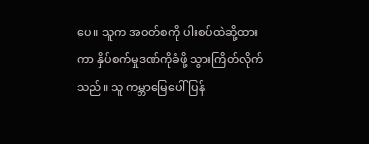ပေ။ သူက အဝတ်စကို ပါးစပ်ထဲဆို့ထားကာ နှိပ်စက်မှုဒဏ်ကိုခံဖို့ သွားကြိတ်လိုက်သည်။ သူ ကမ္ဘာမြေပေါ်ပြန်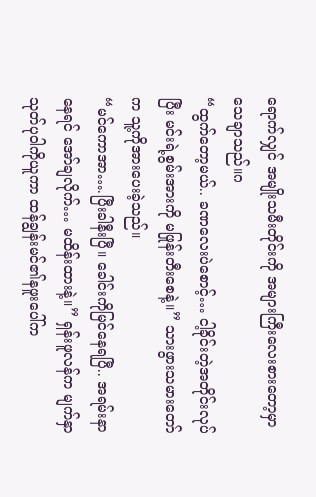ရောက်လျှင် အမျိုးသမီးတိုင်းကို အများကြီးလေးစားတော့မှာ သေချာသည်။ဂ
“ထွက်တော့မယ်.. ခဏလေးပဲစောင့်… ငါ့ခိုင်းတဲ့အတိုင်းလုပ်ပြီး မင်းရဲ့စွမ်းအားကို မဖြုန်းတီးစေနဲ့။” သားဖွားသမားတော်က သူ့ကိုအားပေးခဲ့သည်။
“မင်ကောအာ….ပြီးခါနီးပြီ။ ခေါင်းကိုမြင်နေရပြီ.. အရမ်းနာနေရင် အော်ချလိုက်… မထိန်းထားနဲ့။” ရှန်းဖူလန်က မျက်နှာသုတ်ပုဝါကိုယူကာ ထန်ချွန်းမင်၏နဖူးပေါ်က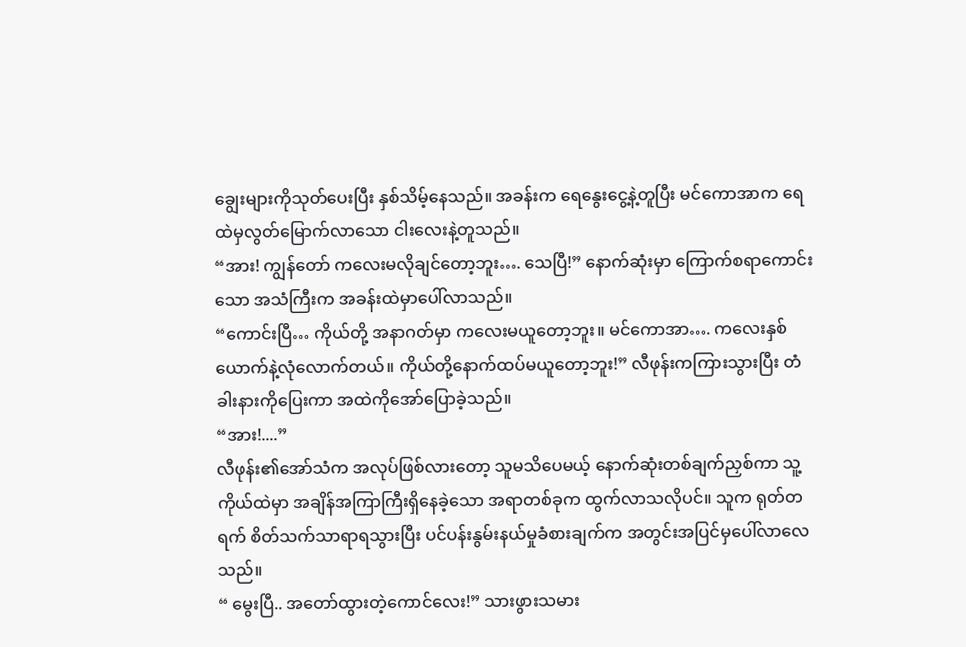ချွေးများကိုသုတ်ပေးပြီး နှစ်သိမ့်နေသည်။ အခန်းက ရေနွေးငွေ့နဲ့တူပြီး မင်ကောအာက ရေထဲမှလွတ်မြောက်လာသော ငါးလေးနဲ့တူသည်။
“အား! ကျွန်တော် ကလေးမလိုချင်တော့ဘူး…. သေပြီ!” နောက်ဆုံးမှာ ကြောက်စရာကောင်းသော အသံကြီးက အခန်းထဲမှာပေါ်လာသည်။
“ကောင်းပြီ… ကိုယ်တို့ အနာဂတ်မှာ ကလေးမယူတော့ဘူး။ မင်ကောအာ…. ကလေးနှစ်ယောက်နဲ့လုံလောက်တယ်။ ကိုယ်တို့နောက်ထပ်မယူတော့ဘူး!” လီဖုန်းကကြားသွားပြီး တံခါးနားကိုပြေးကာ အထဲကိုအော်ပြောခဲ့သည်။
“အား!....”
လီဖုန်း၏အော်သံက အလုပ်ဖြစ်လားတော့ သူမသိပေမယ့် နောက်ဆုံးတစ်ချက်ညှစ်ကာ သူ့ကိုယ်ထဲမှာ အချိန်အကြာကြီးရှိနေခဲ့သော အရာတစ်ခုက ထွက်လာသလိုပင်။ သူက ရုတ်တရက် စိတ်သက်သာရာရသွားပြီး ပင်ပန်းနွမ်းနယ်မှုခံစားချက်က အတွင်းအပြင်မှပေါ်လာလေသည်။
“ မွေးပြီ.. အတော်ထွားတဲ့ကောင်လေး!” သားဖွားသမား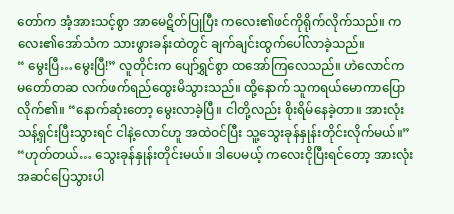တော်က အံ့အားသင့်စွာ အာမေဋိတ်ပြုပြီး ကလေး၏ဖင်ကိုရိုက်လိုက်သည်။ ကလေး၏အော်သံက သားဖွားခန်းထဲတွင် ချက်ချင်းထွက်ပေါ်လာခဲ့သည်။
“ မွေးပြီ…မွေးပြီ!” လူတိုင်းက ပျော်ရွှင်စွာ ထအော်ကြလေသည်။ ဟဲလောင်က မတော်တဆ လက်ဖက်ရည်ထွေးမိသွားသည်။ ထို့နောက် သူကရယ်မောကာပြောလိုက်၏။ “နောက်ဆုံးတော့ မွေးလာခဲ့ပြီ။ ငါတို့လည်း စိုးရိမ်နေခဲ့တာ။ အားလုံးသန့်ရှင်းပြီးသွားရင် ငါနဲ့လောင်ဟူ အထဲဝင်ပြီး သူ့သွေးခုန်နှုန်းတိုင်းလိုက်မယ်။”
“ဟုတ်တယ်… သွေးခုန်နှုန်းတိုင်းမယ်။ ဒါပေမယ့် ကလေးငိုပြီးရင်တော့ အားလုံးအဆင်ပြေသွားပါ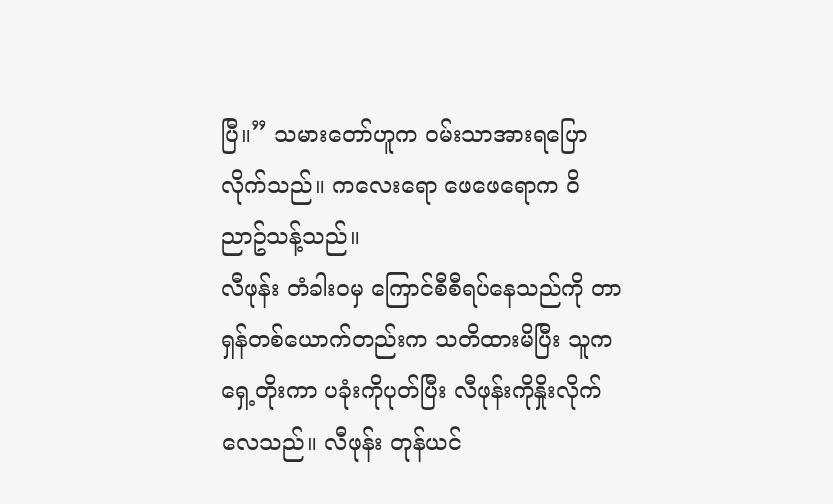ပြီ။” သမားတော်ဟူက ဝမ်းသာအားရပြောလိုက်သည်။ ကလေးရော ဖေဖေရောက ဝိညာဥ်သန့်သည်။
လီဖုန်း တံခါးဝမှ ကြောင်စီစီရပ်နေသည်ကို တာရှန်တစ်ယောက်တည်းက သတိထားမိပြီး သူကရှေ့တိုးကာ ပခုံးကိုပုတ်ပြီး လီဖုန်းကိုနှိုးလိုက်လေသည်။ လီဖုန်း တုန်ယင်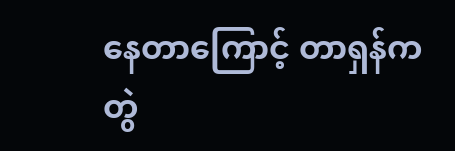နေတာကြောင့် တာရှန်က တွဲ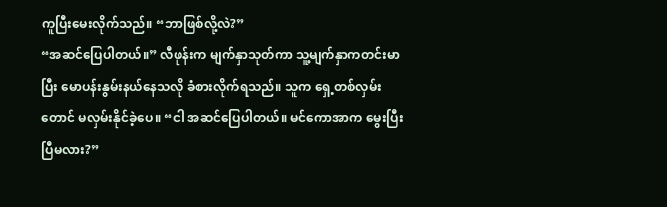ကူပြီးမေးလိုက်သည်။ “ဘာဖြစ်လို့လဲ?”
“အဆင်ပြေပါတယ်။” လီဖုန်းက မျက်နှာသုတ်ကာ သူ့မျက်နှာကတင်းမာပြီး မောပန်းနွမ်းနယ်နေသလို ခံစားလိုက်ရသည်။ သူက ရှေ့တစ်လှမ်းတောင် မလှမ်းနိုင်ခဲ့ပေ။ “ငါ အဆင်ပြေပါတယ်။ မင်ကောအာက မွေးပြီးပြီမလား?”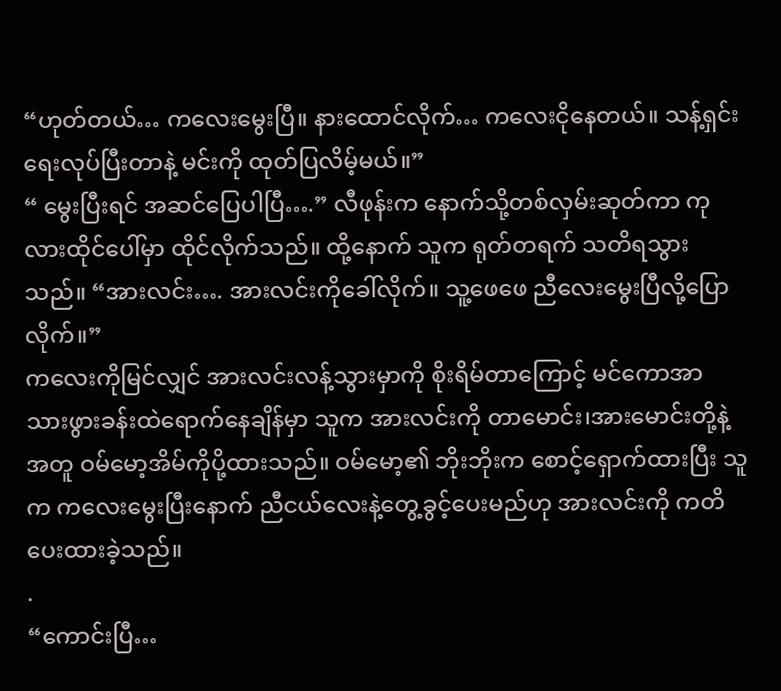“ဟုတ်တယ်… ကလေးမွေးပြီ။ နားထောင်လိုက်… ကလေးငိုနေတယ်။ သန့်ရှင်းရေးလုပ်ပြီးတာနဲ့ မင်းကို ထုတ်ပြလိမ့်မယ်။”
“ မွေးပြီးရင် အဆင်ပြေပါပြီ….” လီဖုန်းက နောက်သို့တစ်လှမ်းဆုတ်ကာ ကုလားထိုင်ပေါ်မှာ ထိုင်လိုက်သည်။ ထို့နောက် သူက ရုတ်တရက် သတိရသွားသည်။ “အားလင်း…. အားလင်းကိုခေါ်လိုက်။ သူ့ဖေဖေ ညီလေးမွေးပြီလို့ပြောလိုက်။”
ကလေးကိုမြင်လျှင် အားလင်းလန့်သွားမှာကို စိုးရိမ်တာကြောင့် မင်ကောအာ သားဖွားခန်းထဲရောက်နေချိန်မှာ သူက အားလင်းကို တာမောင်း၊အားမောင်းတို့နဲ့အတူ ဝမ်မော့အိမ်ကိုပို့ထားသည်။ ဝမ်မော့၏ ဘိုးဘိုးက စောင့်ရှောက်ထားပြီး သူက ကလေးမွေးပြီးနောက် ညီငယ်လေးနဲ့တွေ့ခွင့်ပေးမည်ဟု အားလင်းကို ကတိပေးထားခဲ့သည်။
.
“ကောင်းပြီ…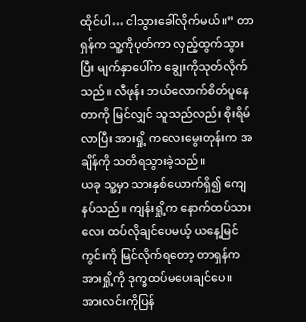ထိုင်ပါ… ငါသွားခေါ်လိုက်မယ်။” တာရှန်က သူ့ကိုပုတ်ကာ လှည့်ထွက်သွားပြီး မျက်နှာပေါ်က ချွေးကိုသုတ်လိုက်သည်။ လီဖုန်း ဘယ်လောက်စိတ်ပူနေတာကို မြင်လျှင် သူသည်လည်း စိုးရိမ်လာပြီး အားရှို့ ကလေးမွေးတုန်းက အချိန်ကို သတိရသွားခဲ့သည်။
ယခု သူ့မှာ သားနှစ်ယောက်ရှိ၍ ကျေနပ်သည်။ ကျန်းရှို့က နောက်ထပ်သားလေး ထပ်လိုချင်ပေမယ့် ယနေ့မြင်ကွင်းကို မြင်လိုက်ရတော့ တာရှန်က အားရှို့ကို ဒုက္ခထပ်မပေးချင်ပေ။
အားလင်းကိုပြန်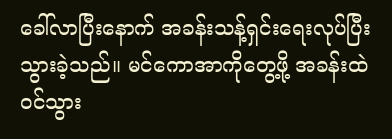ခေါ်လာပြီးနောက် အခန်းသန့်ရှင်းရေးလုပ်ပြီးသွားခဲ့သည်။ မင်ကောအာကိုတွေ့ဖို့ အခန်းထဲဝင်သွား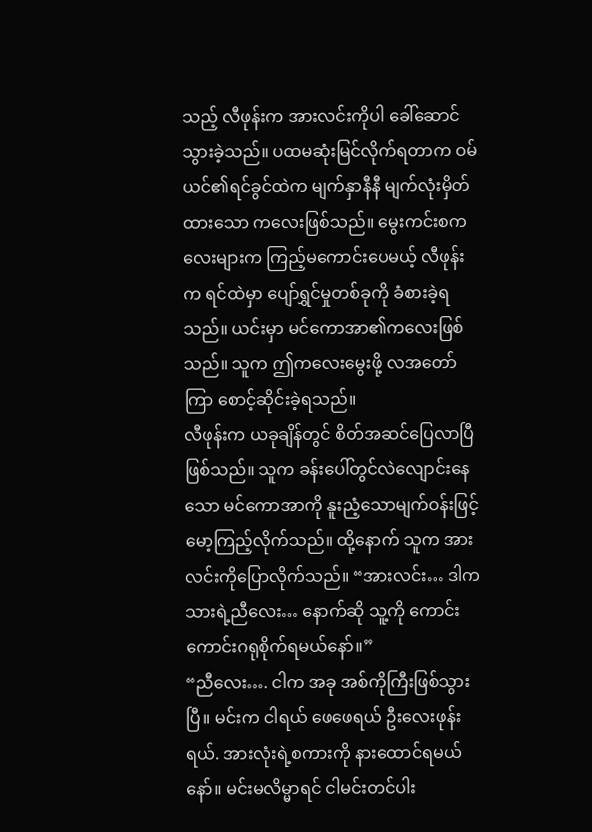သည့် လီဖုန်းက အားလင်းကိုပါ ခေါ်ဆောင်သွားခဲ့သည်။ ပထမဆုံးမြင်လိုက်ရတာက ဝမ်ယင်၏ရင်ခွင်ထဲက မျက်နှာနီနီ မျက်လုံးမှိတ်ထားသော ကလေးဖြစ်သည်။ မွေးကင်းစကလေးများက ကြည့်မကောင်းပေမယ့် လီဖုန်းက ရင်ထဲမှာ ပျော်ရွှင်မှုတစ်ခုကို ခံစားခဲ့ရသည်။ ယင်းမှာ မင်ကောအာ၏ကလေးဖြစ်သည်။ သူက ဤကလေးမွေးဖို့ လအတော်ကြာ စောင့်ဆိုင်းခဲ့ရသည်။
လီဖုန်းက ယခုချိန်တွင် စိတ်အဆင်ပြေလာပြီဖြစ်သည်။ သူက ခန်းပေါ်တွင်လဲလျောင်းနေသော မင်ကောအာကို နူးညံ့သောမျက်ဝန်းဖြင့် မော့ကြည့်လိုက်သည်။ ထို့နောက် သူက အားလင်းကိုပြောလိုက်သည်။ “အားလင်း… ဒါက သားရဲ့ညီလေး… နောက်ဆို သူ့ကို ကောင်းကောင်းဂရုစိုက်ရမယ်နော်။”
“ညီလေး…. ငါက အခု အစ်ကိုကြီးဖြစ်သွားပြီ။ မင်းက ငါရယ် ဖေဖေရယ် ဦးလေးဖုန်းရယ်. အားလုံးရဲ့စကားကို နားထောင်ရမယ်နော်။ မင်းမလိမ္မာရင် ငါမင်းတင်ပါး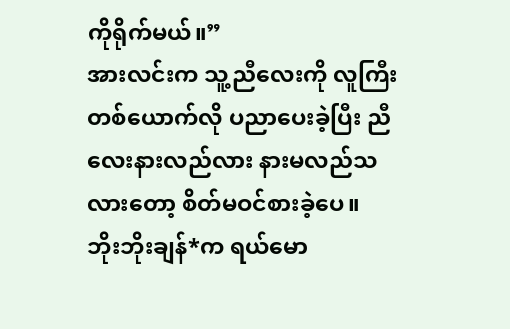ကိုရိုက်မယ်။”
အားလင်းက သူ့ညီလေးကို လူကြီးတစ်ယောက်လို ပညာပေးခဲ့ပြီး ညီလေးနားလည်လား နားမလည်သလားတော့ စိတ်မဝင်စားခဲ့ပေ။
ဘိုးဘိုးချန်*က ရယ်မော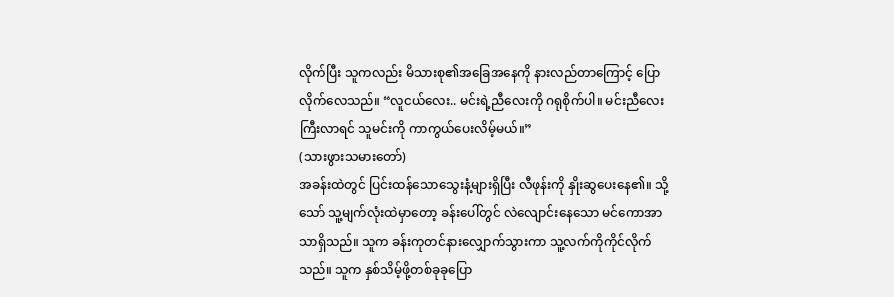လိုက်ပြီး သူကလည်း မိသားစု၏အခြေအနေကို နားလည်တာကြောင့် ပြောလိုက်လေသည်။ “လူငယ်လေး.. မင်းရဲ့ညီလေးကို ဂရုစိုက်ပါ။ မင်းညီလေးကြီးလာရင် သူမင်းကို ကာကွယ်ပေးလိမ့်မယ်။”
(သားဖွားသမားတော်)
အခန်းထဲတွင် ပြင်းထန်သောသွေးနံ့များရှိပြီး လီဖုန်းကို နှိုးဆွပေးနေ၏။ သို့သော် သူ့မျက်လုံးထဲမှာတော့ ခန်းပေါ်တွင် လဲလျောင်းနေသော မင်ကောအာသာရှိသည်။ သူက ခန်းကုတင်နားလျှောက်သွားကာ သူ့လက်ကိုကိုင်လိုက်သည်။ သူက နှစ်သိမ့်ဖို့တစ်ခုခုပြော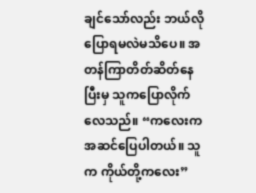ချင်သော်လည်း ဘယ်လိုပြောရမလဲမသိပေ။ အတန်ကြာတိတ်ဆိတ်နေပြီးမှ သူကပြောလိုက်လေသည်။ “ကလေးကအဆင်ပြေပါတယ်။ သူက ကိုယ်တို့ကလေး”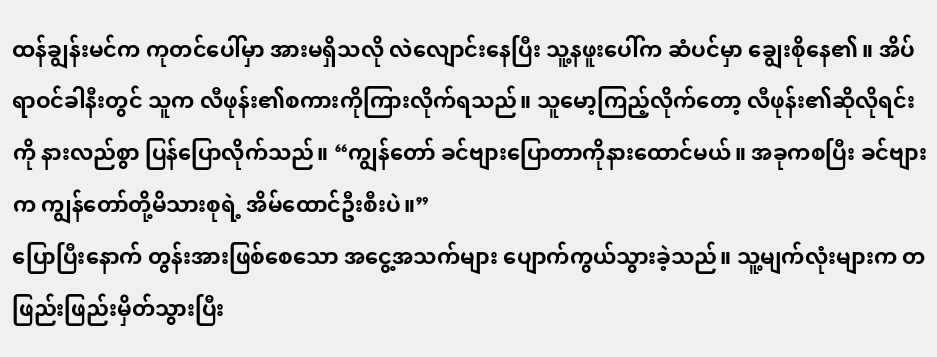ထန်ချွန်းမင်က ကုတင်ပေါ်မှာ အားမရှိသလို လဲလျောင်းနေပြီး သူ့နဖူးပေါ်က ဆံပင်မှာ ချွေးစိုနေ၏။ အိပ်ရာဝင်ခါနီးတွင် သူက လီဖုန်း၏စကားကိုကြားလိုက်ရသည်။ သူမော့ကြည့်လိုက်တော့ လီဖုန်း၏ဆိုလိုရင်းကို နားလည်စွာ ပြန်ပြောလိုက်သည်။ “ကျွန်တော် ခင်ဗျားပြောတာကိုနားထောင်မယ်။ အခုကစပြီး ခင်ဗျားက ကျွန်တော်တို့မိသားစုရဲ့ အိမ်ထောင်ဦးစီးပဲ။”
ပြောပြီးနောက် တွန်းအားဖြစ်စေသော အငွေ့အသက်များ ပျောက်ကွယ်သွားခဲ့သည်။ သူ့မျက်လုံးများက တဖြည်းဖြည်းမှိတ်သွားပြီး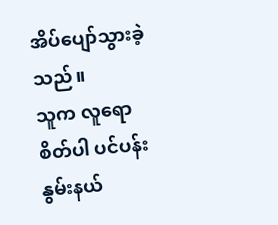အိပ်ပျော်သွားခဲ့သည်။
သူက လူရောစိတ်ပါ ပင်ပန်းနွမ်းနယ်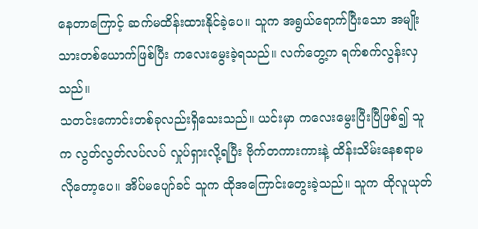နေတာကြောင့် ဆက်မထိန်းထားနိုင်ခဲ့ပေ။ သူက အရွယ်ရောက်ပြီးသော အမျိုးသားတစ်ယောက်ဖြစ်ပြီး ကလေးမွေးခဲ့ရသည်။ လက်တွေ့က ရက်စက်လွန်းလှသည်။
သတင်းကောင်းတစ်ခုလည်းရှိသေးသည်။ ယင်းမှာ ကလေးမွေးပြီးပြီဖြစ်၍ သူက လွတ်လွတ်လပ်လပ် လှုပ်ရှားလို့ရပြီး ဗိုက်တကားကားနဲ့ ထိန်းသိမ်းနေစရာမလိုတော့ပေ။ အိပ်မပျော်ခင် သူက ထိုအကြောင်းတွေးခဲ့သည်။ သူက ထိုလူယုတ်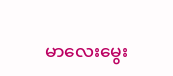မာလေးမွေး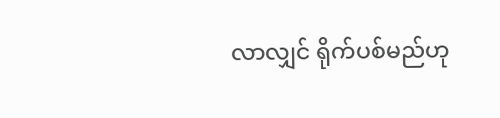လာလျှင် ရိုက်ပစ်မည်ဟု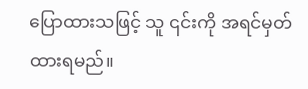ပြောထားသဖြင့် သူ ၎င်းကို အရင်မှတ်ထားရမည်။